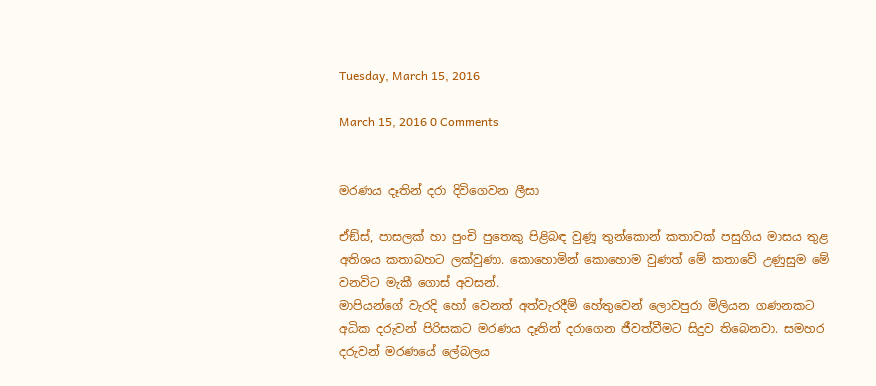Tuesday, March 15, 2016

March 15, 2016 0 Comments


මරණය දෑතින් දරා දිවිගෙවන ලීසා

ඒඞ්ස්, පාසලක් හා පුංචි පුතෙකු පිළිබඳ වුණූ තුන්කොන් කතාවක් පසුගිය මාසය තුළ අතිශය කතාබහට ලක්වුණා. කොහොමින් කොහොම වුණත් මේ කතාවේ උණුසුම මේ වනවිට මැකී ගොස් අවසන්.
මාපියන්ගේ වැරදි හෝ වෙනත් අත්වැරදීම් හේතුවෙන් ලොවපුරා මිලියන ගණනකට අධික දරුවන් පිරිසකට මරණය දෑතින් දරාගෙන ජීවත්වීමට සිදුව තිබෙනවා. සමහර දරුවන් මරණයේ ලේබලය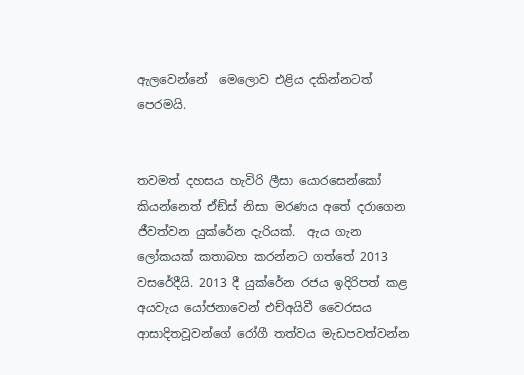ඇලවෙන්නේ  මෙලොව එළිය දකින්නටත් පෙරමයි.


තවමත් දහසය හැවිරි ලීසා යොරසෙන්කෝ කියන්නෙත් ඒඞ්ස් නිසා මරණය අතේ දරාගෙන ජීවත්වන යුක්රේන දැරියක්.  ඇය ගැන ලෝකයක් කතාබහ කරන්නට ගත්තේ 2013 වසරේදීයි. 2013 දී යුක්රේන රජය ඉදිරිපත් කළ අයවැය යෝජනාවෙන් එච්අයිවී වෛරසය ආසාදිතවූවන්ගේ රෝගී තත්වය මැඩපවත්වන්න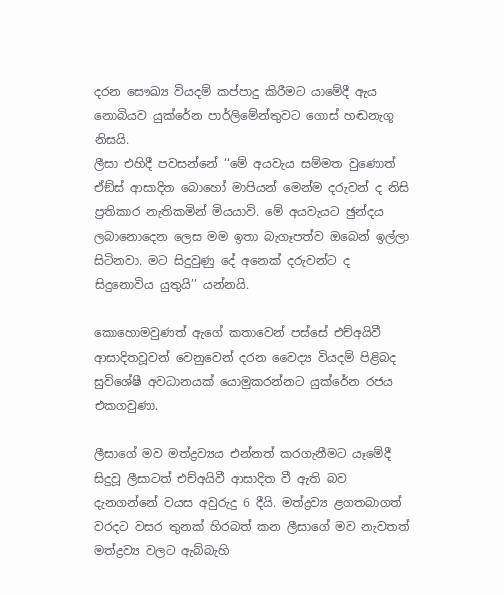දරන සෞඛ්‍ය වියදම් කප්පාදු කිරීමට යාමේදී ඇය නොබියව යුක්රේන පාර්ලිමේන්තුවට ගොස් හඬනැගූ නිසයි.
ලීසා එහිදී පවසන්නේ ‘‘මේ අයවැය සම්මත වුණොත් ඒඞ්ස් ආසාදිත බොහෝ මාපියන් මෙන්ම දරුවන් ද නිසි ප්‍රතිකාර නැතිකමින් මියයාවි. මේ අයවැයට ඡුන්දය ලබානොදෙන ලෙස මම ඉතා බැගෑපත්ව ඔබෙන් ඉල්ලා සිටිනවා. මට සිදුවුණු දේ අනෙක් දරුවන්ට ද සිදුනොවිය යුතුයි’’ යන්නයි.

කොහොමවුණත් ඇගේ කතාවෙන් පස්සේ එච්අයිවී ආසාදිතවූවන් වෙනුවෙන් දරන වෛද්‍ය වියදම් පිළිබද සුවිශේෂී අවධානයක් යොමුකරන්නට යුක්රේන රජය එකගවුණා.

ලීසාගේ මව මත්ද්‍රව්‍යය එන්නත් කරගැනීමට යෑමේදී සිදුවූ ලීසාටත් එච්අයිවී ආසාදිත වී ඇති බව දැනගන්නේ වයස අවුරුදු 6 දීයි. මත්ද්‍රව්‍ය ළගතබාගත් වරදට වසර තුනක් හිරබත් කන ලීසාගේ මව නැවතත් මත්ද්‍රව්‍ය වලට ඇබ්බැහි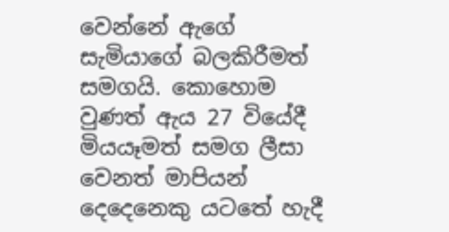වෙන්නේ ඇගේ සැමියාගේ බලකිරීමත් සමගයි. කොහොම වුණත් ඇය 27 වියේදී මියයෑමත් සමග ලීසා වෙනත් මාපියන් දෙදෙනෙකු යටතේ හැදී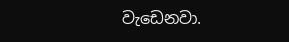වැඩෙනවා.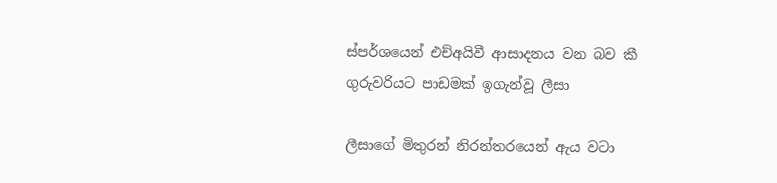ස්පර්ශයෙන් එච්අයිවී ආසාදනය වන බව කී ගුරුවරියට පාඩමක් ඉගැන්වූ ලීසා

ලීසාගේ මිතුරන් නිරන්තරයෙන් ඇය වටා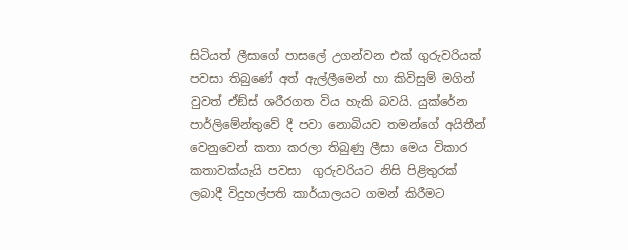සිටියත් ලීසාගේ පාසලේ උගන්වන එක් ගුරුවරියක් පවසා තිබුණේ අත් ඇල්ලීමෙන් හා කිවිසුම් මගින් වුවත් ඒඞ්ස් ශරීරගත විය හැකි බවයි. යුක්රේන පාර්ලිමේන්තුවේ දී පවා නොබියව තමන්ගේ අයිතීන් වෙනුවෙන් කතා කරලා තිබුණු ලීසා මෙය විකාර කතාවක්යැයි පවසා  ගුරුවරියට නිසි පිළිතුරක් ලබාදී විදුහල්පති කාර්යාලයට ගමන් කිරීමට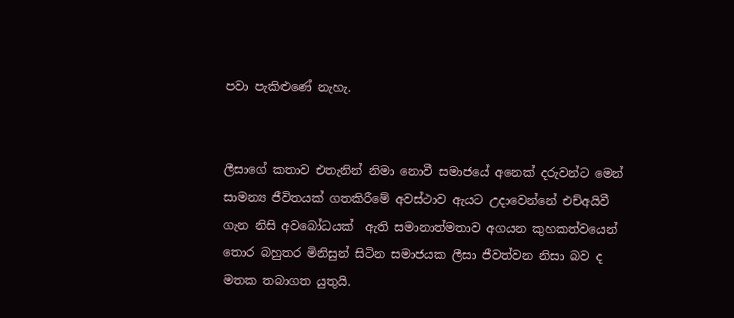පවා පැකිළුණේ නැහැ.


ලීසාගේ කතාව එතැනින් නිමා නොවී සමාජයේ අනෙක් දරුවන්ට මෙන් සාමන්‍ය ජීවිතයක් ගතකිරීමේ අවස්ථාව ඇයට උදාවෙන්නේ එච්අයිවී ගැන නිසි අවබෝධයක්  ඇති සමානාත්මතාව අගයන කුහකත්වයෙන් තොර බහුතර මිනිසුන් සිටින සමාජයක ලීසා ජීවත්වන නිසා බව ද මතක තබාගත යුතුයි.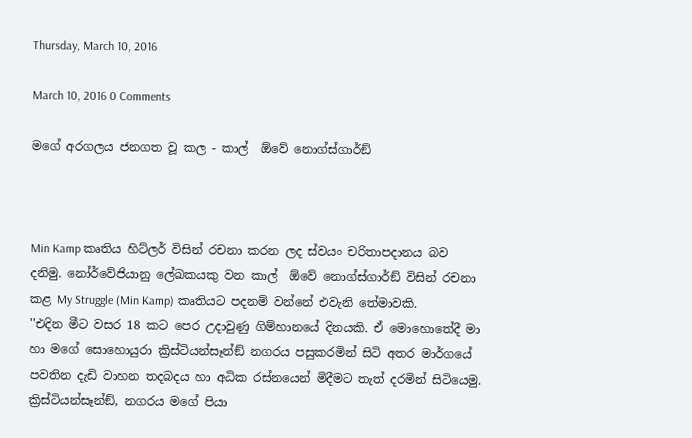Thursday, March 10, 2016

March 10, 2016 0 Comments

මගේ අරගලය ජනගත වූ කල - කාල්  ඕවේ නොග්ස්ගාර්ඞ්



Min Kamp කෘතිය හිට්ලර් විසින් රචනා කරන ලද ස්වයං චරිතාපදානය බව දනිමු. නෝර්වේජියානු ලේඛකයකු වන කාල්  ඕවේ නොග්ස්ගාර්ඞ් විසින් රචනා කළ My Struggle (Min Kamp) කෘතියට පදනම් වන්නේ එවැනි තේමාවකි.
''එදින මීට වසර 18 කට පෙර උදාවුණු ගිම්හානයේ දිනයකි. ඒ මොහොතේදී මා හා මගේ සොහොයුරා ක්‍රිස්ටියන්සෑන්ඞ් නගරය පසුකරමින් සිටි අතර මාර්ගයේ පවතින දැඩි වාහන තදබදය හා අධික රස්නයෙන් මිදීමට තැත් දරමින් සිටියෙමු. ක්‍රිස්ටියන්සෑන්ඞ්, නගරය මගේ පියා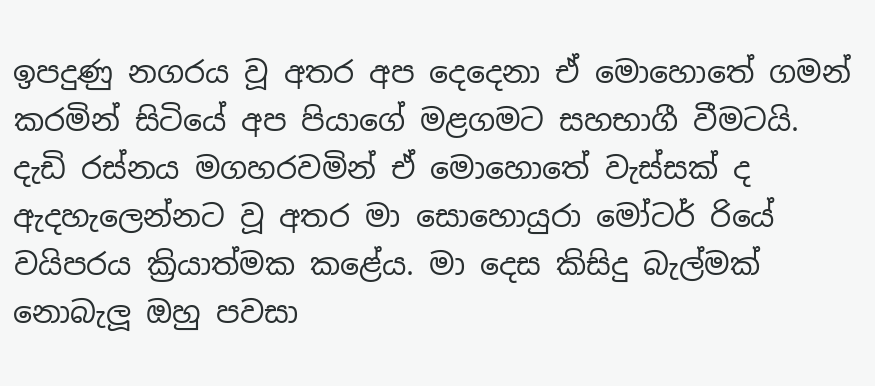ඉපදුණු නගරය වූ අතර අප දෙදෙනා ඒ මොහොතේ ගමන් කරමින් සිටියේ අප පියාගේ මළගමට සහභාගී වීමටයි. දැඩි රස්නය මගහරවමින් ඒ මොහොතේ වැස්සක් ද ඇදහැලෙන්නට වූ අතර මා සොහොයුරා මෝටර් රියේ වයිපරය ක්‍රියාත්මක කළේය. මා දෙස කිසිදු බැල්මක් නොබැලූ ඔහු පවසා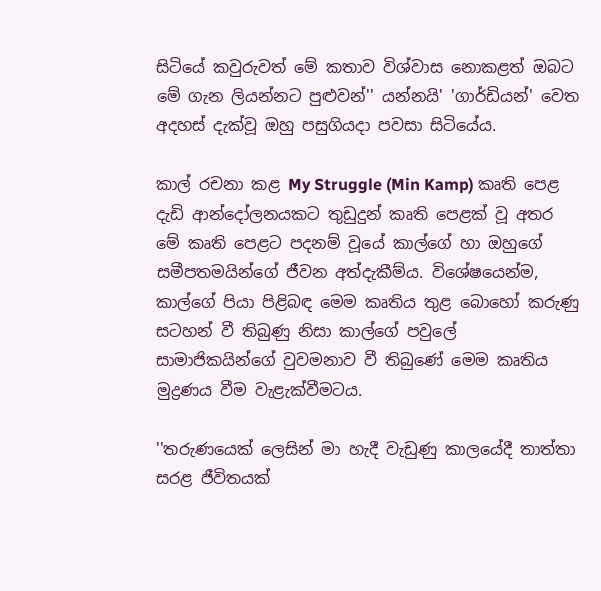සිටියේ කවුරුවත් මේ කතාව විශ්වාස නොකළත් ඔබට මේ ගැන ලියන්නට පුළුවන්'' යන්නයි' 'ගාර්ඩියන්' වෙත අදහස් දැක්වූ ඔහු පසුගියදා පවසා සිටියේය.

කාල් රචනා කළ My Struggle (Min Kamp) කෘති පෙළ දැඩි ආන්දෝලනයකට තුඩුදුන් කෘති පෙළක් වූ අතර මේ කෘති පෙළට පදනම් වූයේ කාල්ගේ හා ඔහුගේ සමීපතමයින්ගේ ජීවන අත්දැකීම්ය. විශේෂයෙන්ම, කාල්ගේ පියා පිළිබඳ මෙම කෘතිය තුළ බොහෝ කරුණු සටහන් වී තිබුණු නිසා කාල්ගේ පවුලේ සාමාජිකයින්ගේ වුවමනාව වී තිබුණේ මෙම කෘතිය මුද්‍රණය වීම වැළැක්වීමටය.

''තරුණයෙක් ලෙසින් මා හැදී වැඩුණු කාලයේදී තාත්තා සරළ ජීවිතයක්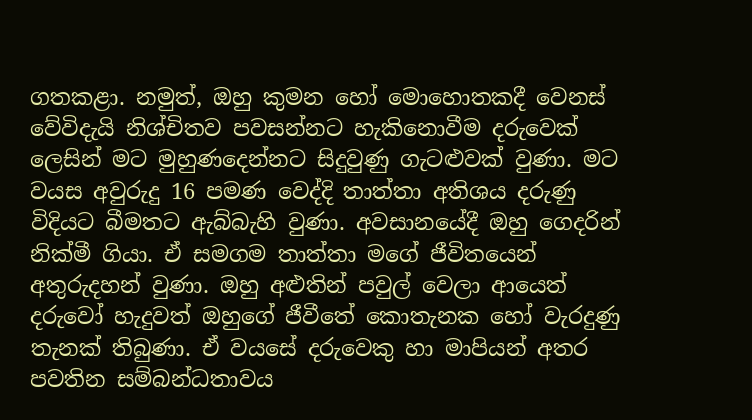ගතකළා. නමුත්, ඔහු කුමන හෝ මොහොතකදී වෙනස් වේවිදැයි නිශ්චිතව පවසන්නට හැකිනොවීම දරුවෙක් ලෙසින් මට මුහුණදෙන්නට සිදුවුණු ගැටළුවක් වුණා. මට වයස අවුරුදු 16 පමණ වෙද්දි තාත්තා අතිශය දරුණු විදියට බීමතට ඇබ්බැහි වුණා. අවසානයේදී ඔහු ගෙදරින් නික්මී ගියා. ඒ සමගම තාත්තා මගේ ජීවිතයෙන් අතුරුදහන් වුණා. ඔහු අළුතින් පවුල් වෙලා ආයෙත් දරුවෝ හැදුවත් ඔහුගේ ජීවීතේ කොතැනක හෝ වැරදුණු තැනක් තිබුණා. ඒ වයසේ දරුවෙකු හා මාපියන් අතර පවතින සම්බන්ධතාවය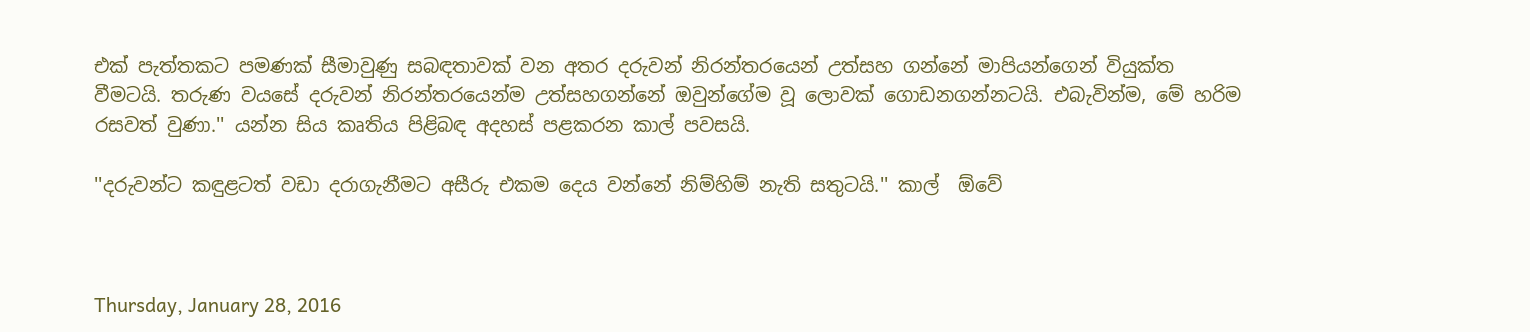එක් පැත්තකට පමණක් සීමාවුණු සබඳතාවක් වන අතර දරුවන් නිරන්තරයෙන් උත්සහ ගන්නේ මාපියන්ගෙන් වියුක්ත වීමටයි. තරුණ වයසේ දරුවන් නිරන්තරයෙන්ම උත්සහගන්නේ ඔවුන්ගේම වූ ලොවක් ගොඩනගන්නටයි. එබැවින්ම, මේ හරිම රසවත් වුණා.'' යන්න සිය කෘතිය පිළිබඳ අදහස් පළකරන කාල් පවසයි.

''දරුවන්ට කඳුළටත් වඩා දරාගැනීමට අසීරු එකම දෙය වන්නේ නිම්හිම් නැති සතුටයි.'' කාල්  ඕවේ



Thursday, January 28, 2016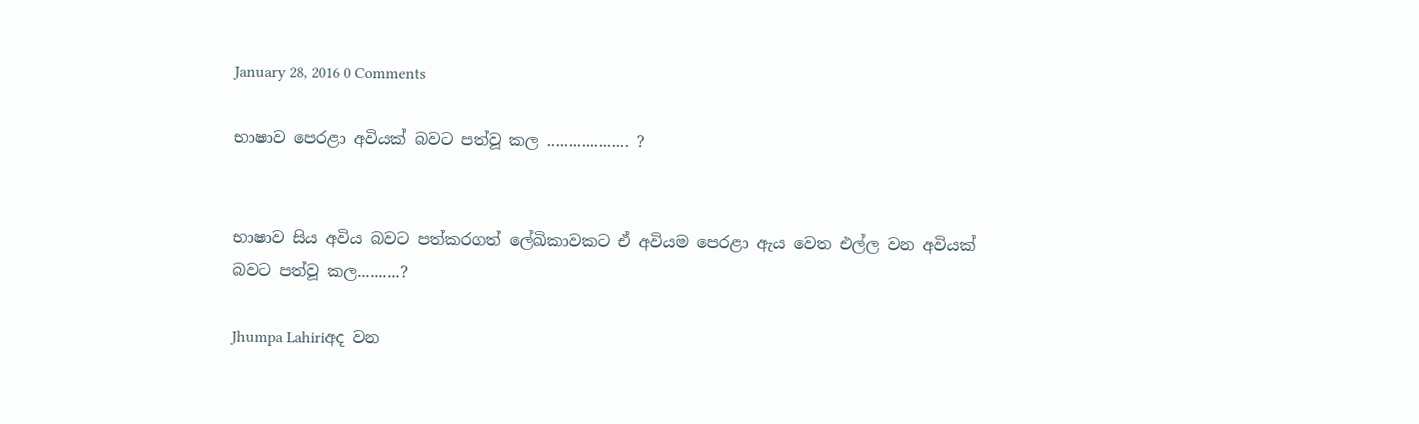January 28, 2016 0 Comments

භාෂාව පෙරළා අවියක් බවට පත්වූ කල ................... ?


භාෂාව සිය අවිය බවට පත්කරගත් ලේඛිකාවකට ඒ අවියම පෙරළා ඇය වෙත එල්ල වන අවියක් බවට පත්වූ කල..........?

Jhumpa Lahiriඅද වන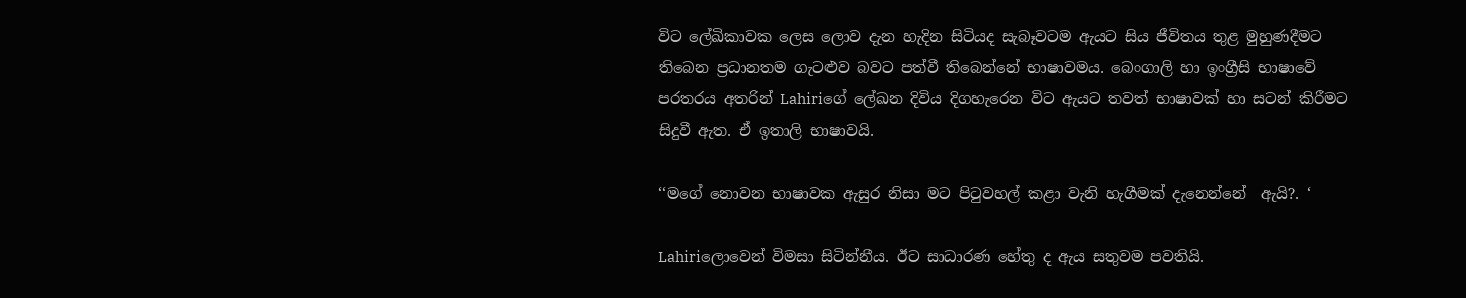විට ලේඛිකාවක ලෙස ලොව දැන හැදින සිටියද සැබෑවටම ඇයට සිය ජීවිතය තුළ මුහුණදීමට තිබෙන ප්‍රධානතම ගැටළුව බවට පත්වී තිබෙන්නේ භාෂාවමය. බෙංගාලි හා ඉංග්‍රීසි භාෂාවේ පරතරය අතරින් Lahiriගේ ලේඛන දිවිය දිගහැරෙන විට ඇයට තවත් භාෂාවක් හා සටන් කිරීමට සිදුවී ඇත. ඒ ඉතාලි භාෂාවයි.

‘‘මගේ නොවන භාෂාවක ඇසුර නිසා මට පිටුවහල් කළා වැනි හැගීමක් දැනෙන්නේ  ඇයි?. ‘

Lahiriලොවෙන් විමසා සිටින්නීය. ඊට සාධාරණ හේතු ද ඇය සතුවම පවතියි.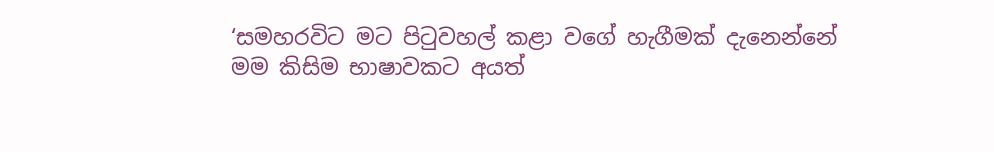‘සමහරවිට මට පිටුවහල් කළා වගේ හැගීමක් දැනෙන්නේ මම කිසිම භාෂාවකට අයත්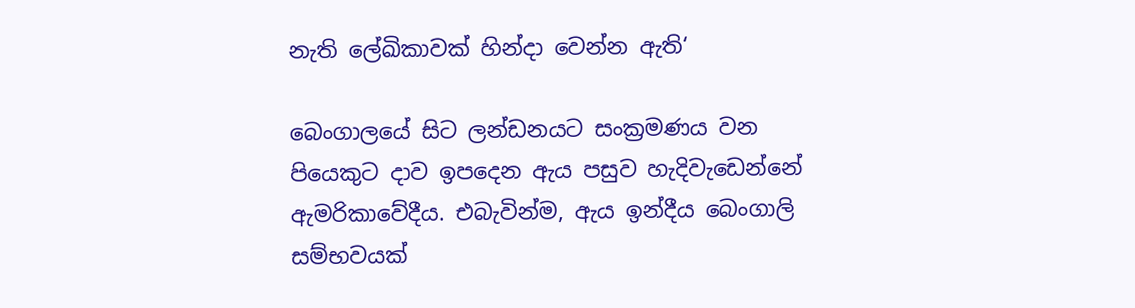නැති ලේඛිකාවක් හින්දා වෙන්න ඇති‘

බෙංගාලයේ සිට ලන්ඩනයට සංක්‍රමණය වන පියෙකුට දාව ඉපදෙන ඇය පසුව හැදිවැඩෙන්නේ ඇමරිකාවේදීය. එබැවින්ම, ඇය ඉන්දීය බෙංගාලි සම්භවයක්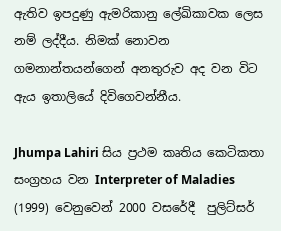ඇතිව ඉපදුණු ඇමරිකානු ලේඛිකාවක ලෙස නම් ලද්දීය. නිමක් නොවන ගමනාන්තයන්ගෙන් අනතුරුව අද වන විට ඇය ඉතාලියේ දිවිගෙවන්නීය.

Jhumpa Lahiri සිය ප්‍රථම කෘතිය කෙටිකතා සංග්‍රහය වන Interpreter of Maladies (1999) වෙනුවෙන් 2000 වසරේදී  පුලිට්සර්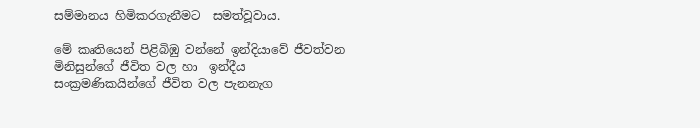සම්මානය හිමිකරගැනීමට  සමත්වූවාය.

මේ කෘතියෙන් පිළිබිඹු වන්නේ ඉන්දියාවේ ජීවත්වන මිනිසුන්ගේ ජීවිත වල හා  ඉන්දීය සංක්‍රමණිකයින්ගේ ජීවිත වල පැනනැග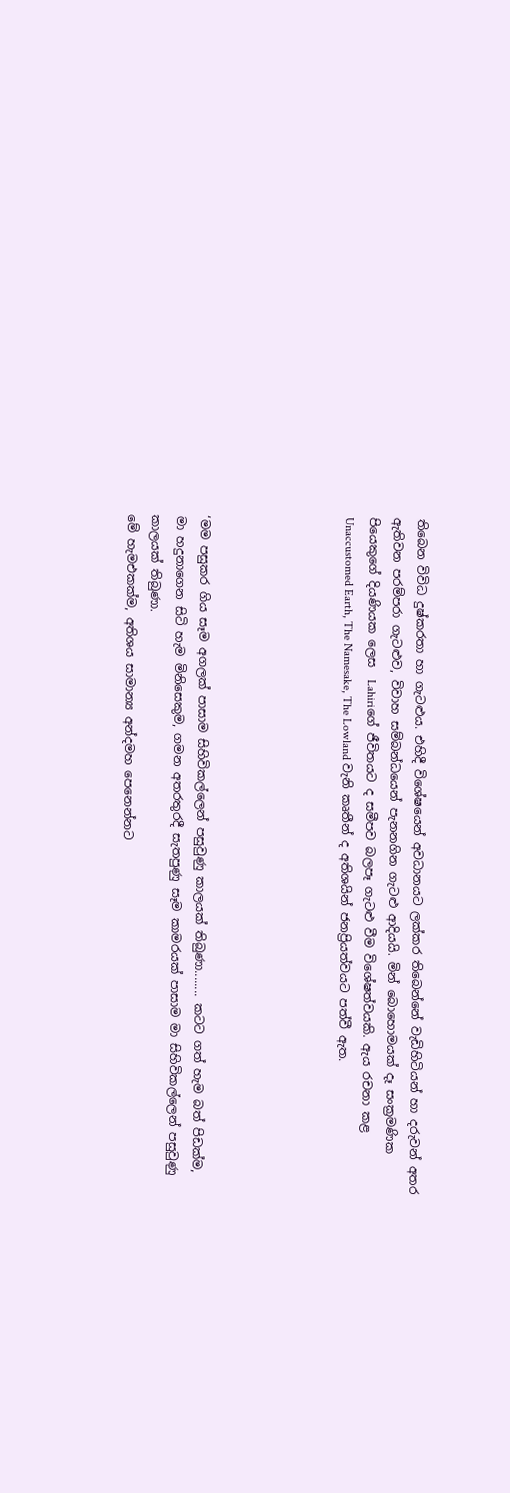තිබෙන විවිධ දුෂ්කරතා හා ගැටළුය. එහිදී විශේෂයෙන් අවධානයට ලක්කර තිබෙන්නේ වැඩිහිටියන් හා දරුවන් අතර ඇතිවන පරම්පරා ගැටළුව, විවාහ සම්බන්ධයෙන් පැනනගින ගැටළු ආදියයි. මින් බොහොමයක් දෑ සංක්‍රමණික පියෙකුගේ දියණියක ලෙස  Lahiriගේ ජීවිතයට ද සමීපව බලපෑ ගැටළු වීම විශේෂත්වයකි. ඇය රචනා කළ  Unaccustomed Earth, The Namesake, The Lowland වැනි කෘතීන් ද අතිශයින් ජනප්‍රියත්වයට පත්වී ඇත.





‘මම පසුකර ගිය සෑම අගලක් පාසාම සිහිවිකල්ලෙන් පසුවුණු කාලයක් තිබුණා........ කටට ගත් හැම බත් පිඩක්ම, මා හදුනාගෙන සිටි හැම මිනිසෙකුම, ගමන අතරතුරදී සැතපුණු සෑම කාමරයක් පාසාම මා සිහිවිකල්ලෙන් පසුවුණු කාලයක් තිබුණා.
මේ හැමඑකක්ම, අතිශය සාමාන්‍ය අන්දමහ පෙනෙන්නට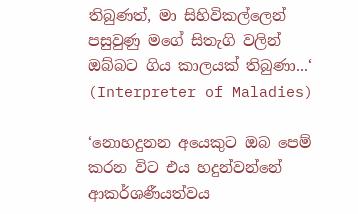තිබුණත්, මා සිහිවිකල්ලෙන් පසුවුණු මගේ සිතැගි වලින් ඔබ්බට ගිය කාලයක් තිබුණා...‘
(Interpreter of Maladies)

‘නොහදුනන අයෙකුට ඔබ පෙම් කරන විට එය හදුන්වන්නේ ආකර්ශණීයත්වය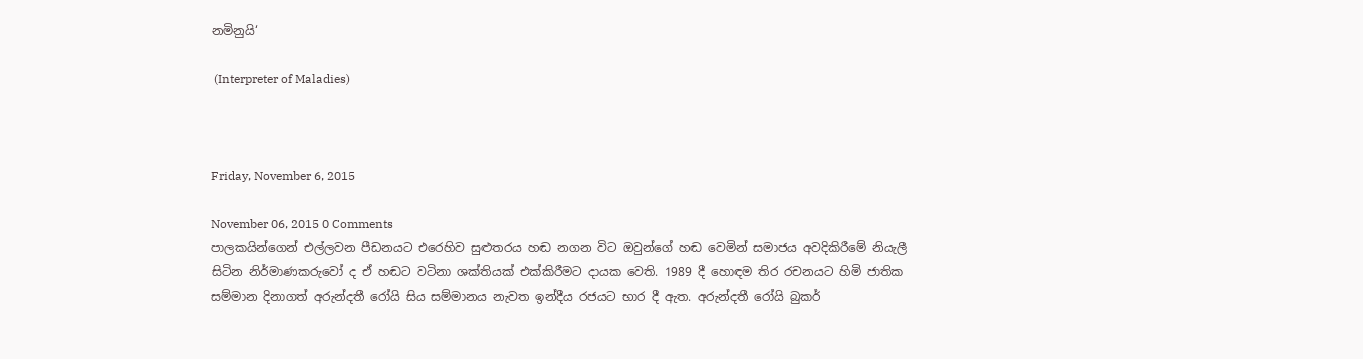නමිනුයි‘

 (Interpreter of Maladies)



Friday, November 6, 2015

November 06, 2015 0 Comments
පාලකයින්ගෙන් එල්ලවන පීඩනයට එරෙහිව සුළුතරය හඬ නගන විට ඔවුන්ගේ හඬ වෙමින් සමාජය අවදිකිරීමේ නියැලී සිටින නිර්මාණකරුවෝ ද ඒ හඬට වටිනා ශක්තියක් එක්කිරීමට දායක වෙති. 1989 දී හොඳම තිර රචනයට හිමි ජාතික සම්මාන දිනාගත් අරුන්දතී රෝයි සිය සම්මානය නැවත ඉන්දීය රජයට භාර දී ඇත. අරුන්දතී රෝයි බුකර්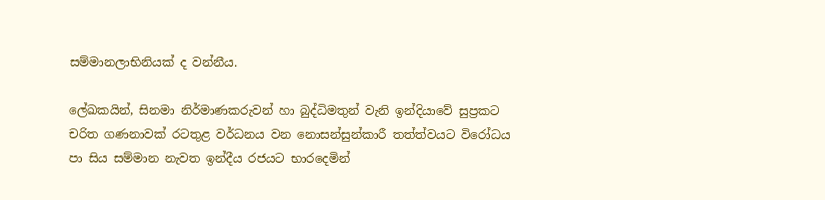සම්මානලාභිනියක් ද වන්නීය.

ලේඛකයින්, සිනමා නිර්මාණකරුවන් හා බුද්ධිමතුන් වැනි ඉන්දියාවේ සුප්‍රකට චරිත ගණනාවක් රටතුළ වර්ධනය වන නොසන්සුන්කාරී තත්ත්වයට විරෝධය පා සිය සම්මාන නැවත ඉන්දීය රජයට භාරදෙමින්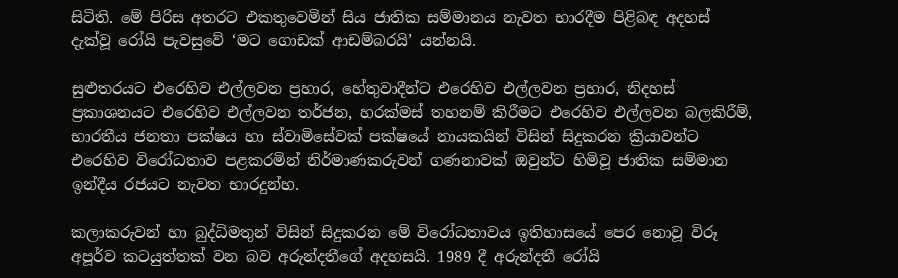සිටිති. මේ පිරිස අතරට එකතුවෙමින් සිය ජාතික සම්මානය නැවත භාරදීම පිළිබඳ අදහස් දැක්වූ රෝයි පැවසුවේ ‘මට ගොඩක් ආඩම්බරයි’ යන්නයි.

සුළුතරයට එරෙහිව එල්ලවන ප්‍රහාර, හේතුවාදීන්ට එරෙහිව එල්ලවන ප්‍රහාර, නිදහස් ප්‍රකාශනයට එරෙහිව එල්ලවන තර්ජන, හරක්මස් තහනම් කිරීමට එරෙහිව එල්ලවන බලකිරීම්, භාරතීය ජනතා පක්ෂය හා ස්වාමිසේවක් පක්ෂයේ නායකයින් විසින් සිදුකරන ක්‍රියාවන්ට එරෙහිව විරෝධතාව පළකරමින් නිර්මාණකරුවන් ගණනාවක් ඔවුන්ට හිමිවූ ජාතික සම්මාන ඉන්දීය රජයට නැවත භාරදුන්හ.

කලාකරුවන් හා බුද්ධිමතුන් විසින් සිදුකරන මේ විරෝධතාවය ඉතිහාසයේ පෙර නොවූ විරූ අපූර්ව කටයුත්තක් වන බව අරුන්දතීගේ අදහසයි. 1989 දී අරුන්දතී රෝයි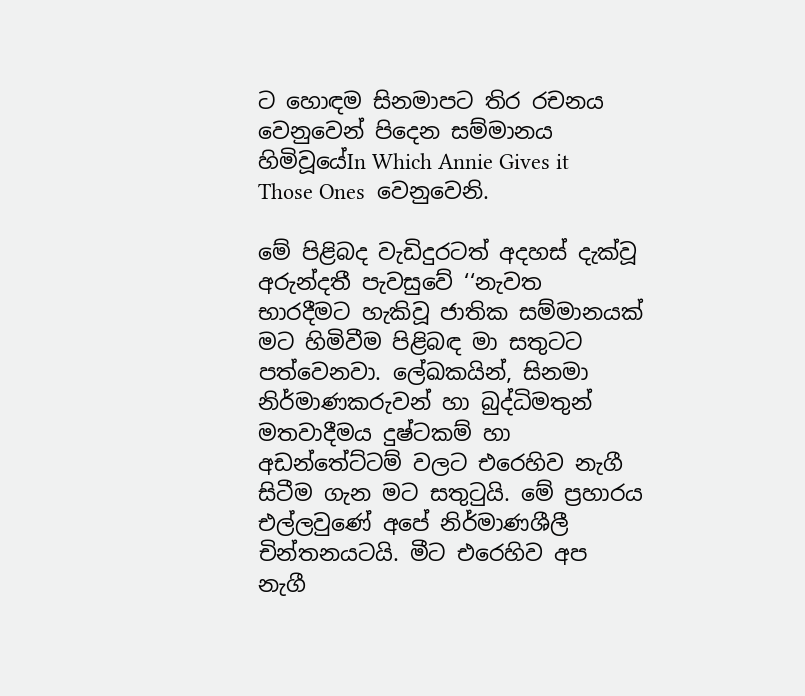ට හොඳම සිනමාපට තිර රචනය වෙනුවෙන් පිදෙන සම්මානය හිමිවූයේIn Which Annie Gives it Those Ones  වෙනුවෙනි.

මේ පිළිබද වැඩිදුරටත් අදහස් දැක්වූ අරුන්දතී පැවසුවේ ‘‘නැවත භාරදීමට හැකිවූ ජාතික සම්මානයක් මට හිමිවීම පිළිබඳ මා සතුටට පත්වෙනවා. ලේඛකයින්, සිනමා නිර්මාණකරුවන් හා බුද්ධිමතුන් මතවාදීමය දුෂ්ටකම් හා අඩන්තේට්ටම් වලට එරෙහිව නැගී සිටීම ගැන මට සතුටුයි. මේ ප්‍රහාරය එල්ලවුණේ අපේ නිර්මාණශීලී චින්තනයටයි. මීට එරෙහිව අප නැගී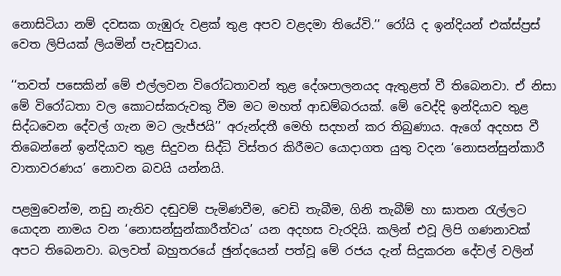නොසිටියා නම් දවසක ගැඹුරු වළක් තුළ අපව වළදමා තියේවි.’’ රෝයි ද ඉන්දියන් එක්ස්ප්‍රස් වෙත ලිපියක් ලියමින් පැවසුවාය.

‘‘තවත් පසෙකින් මේ එල්ලවන විරෝධතාවන් තුළ දේශපාලනයද ඇතුළත් වී තිබෙනවා. ඒ නිසා මේ විරෝධතා වල කොටස්කරුවකු වීම මට මහත් ආඩම්බරයක්. මේ වෙද්දි ඉන්දියාව තුළ සිද්ධවෙන දේවල් ගැන මට ලැජ්ජයි’’ අරුන්දතී මෙහි සදහන් කර තිබුණාය. ඇගේ අදහස වී තිබෙන්නේ ඉන්දියාව තුළ සිදුවන සිද්ධි විස්තර කිරීමට යොදාගත යුතු වදන ‘නොසන්සුන්කාරී වාතාවරණය’ නොවන බවයි යන්නයි.

පළමුවෙන්ම, නඩු නැතිව දඬුවම් පැමිණවීම, වෙඩි තැබීම, ගිනි තැබීම් හා ඝාතන රැල්ලට යොදන නාමය වන ‘නොසන්සුන්කාරීත්වය’ යන අදහස වැරදියි. කලින් එවූ ලිපි ගණනාවක් අපට තිබෙනවා. බලවත් බහුතරයේ ඡුන්දයෙන් පත්වූ මේ රජය දැන් සිදුකරන දේවල් වලින්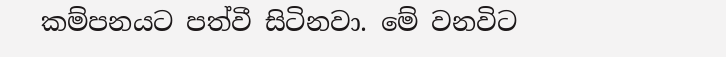කම්පනයට පත්වී සිටිනවා. මේ වනවිට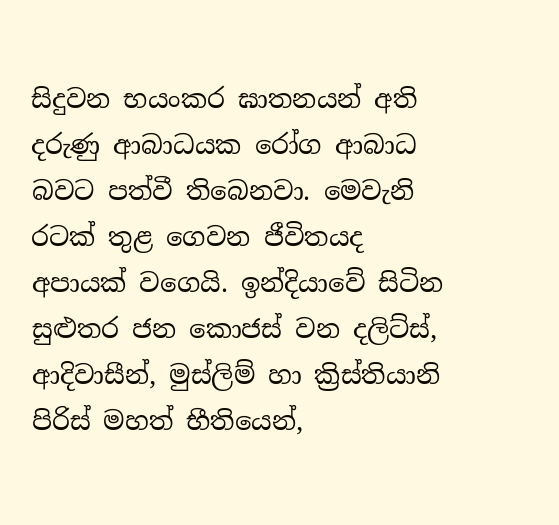සිදුවන භයංකර ඝාතනයන් අති දරුණු ආබාධයක රෝග ආබාධ බවට පත්වී තිබෙනවා. මෙවැනි රටක් තුළ ගෙවන ජීවිතයද අපායක් වගෙයි. ඉන්දියාවේ සිටින සුළුතර ජන කොජස් වන දලිට්ස්, ආදිවාසීන්, මුස්ලිම් හා ක්‍රිස්තියානි පිරිස් මහත් භීතියෙන්,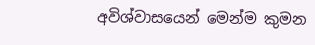අවිශ්වාසයෙන් මෙන්ම කුමන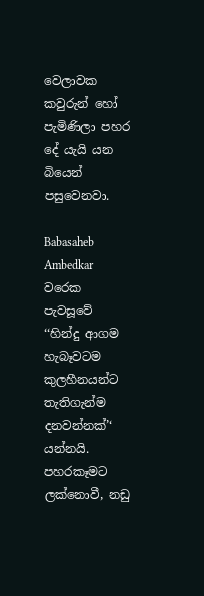වෙලාවක කවුරුන් හෝ පැමිණිලා පහර දේ යැයි යන බියෙන් පසුවෙනවා.

Babasaheb Ambedkar  වරෙක පැවසූවේ ‘‘හින්දු ආගම හැබෑවටම කුලහීනයන්ට තැතිගැන්ම දනවන්නක්’‘ යන්නයි. පහරකෑමට ලක්නොවී, නඩු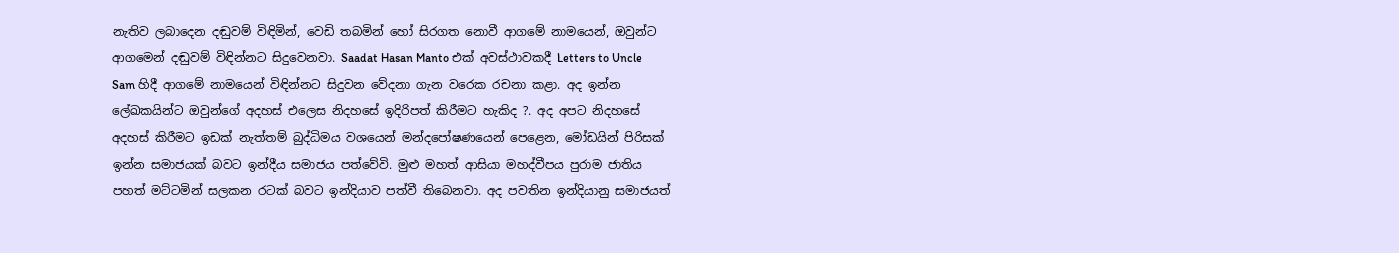නැතිව ලබාදෙන දඬුවම් විඳිමින්, වෙඩි තබමින් හෝ සිරගත නොවී ආගමේ නාමයෙන්, ඔවුන්ට ආගමෙන් දඬුවම් විඳින්නට සිදුවෙනවා. Saadat Hasan Manto එක් අවස්ථාවකදී Letters to Uncle Sam හිදී ආගමේ නාමයෙන් විඳින්නට සිදුවන වේදනා ගැන වරෙක රචනා කළා. අද ඉන්න ලේඛකයින්ට ඔවුන්ගේ අදහස් එලෙස නිදහසේ ඉදිරිපත් කිරීමට හැකිද ?. අද අපට නිදහසේ අදහස් කිරීමට ඉඩක් නැත්තම් බුද්ධිමය වශයෙන් මන්දපෝෂණයෙන් පෙළෙන, මෝඩයින් පිරිසක් ඉන්න සමාජයක් බවට ඉන්දීය සමාජය පත්වේවි. මුළු මහත් ආසියා මහද්වීපය පුරාම ජාතිය පහත් මට්ටමින් සලකන රටක් බවට ඉන්දියාව පත්වී තිබෙනවා. අද පවතින ඉන්දියානු සමාජයත්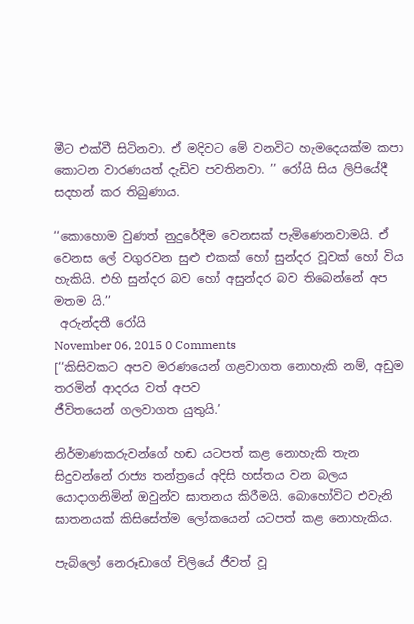මීට එක්වී සිටිනවා. ඒ මදිවට මේ වනවිට හැමදෙයක්ම කපා කොටන වාරණයත් දැඩිව පවතිනවා. ’’ රෝයි සිය ලිපියේදී සදහන් කර තිබුණාය.

‘‘කොහොම වුණත් නුදුරේදීම වෙනසක් පැමිණෙනවාමයි. ඒ වෙනස ලේ වගුරවන සුළු එකක් හෝ සුන්දර වූවක් හෝ විය හැකියි. එහි සුන්දර බව හෝ අසුන්දර බව තිබෙන්නේ අප මතම යි.’’
 අරුන්දතී රෝයි
November 06, 2015 0 Comments
[‘‘කිසිවකට අපව මරණයෙන් ගළවාගත නොහැකි නම්, අඩුම තරමින් ආදරය වත් අපව
ජීවිතයෙන් ගලවාගත යුතුයි.’

නිර්මාණකරුවන්ගේ හඬ යටපත් කළ නොහැකි තැන සිදුවන්නේ රාජ්‍ය තන්ත්‍රයේ අදිසි හස්තය වන බලය යොදාගනිමින් ඔවුන්ව ඝාතනය කිරීමයි. බොහෝවිට එවැනි ඝාතනයක් කිසිසේත්ම ලෝකයෙන් යටපත් කළ නොහැකිය.

පැබ්ලෝ නෙරූඩාගේ චිලියේ ජීවත් වූ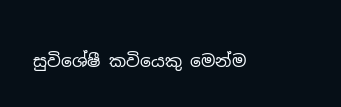සුවිශේෂී කවියෙකු මෙන්ම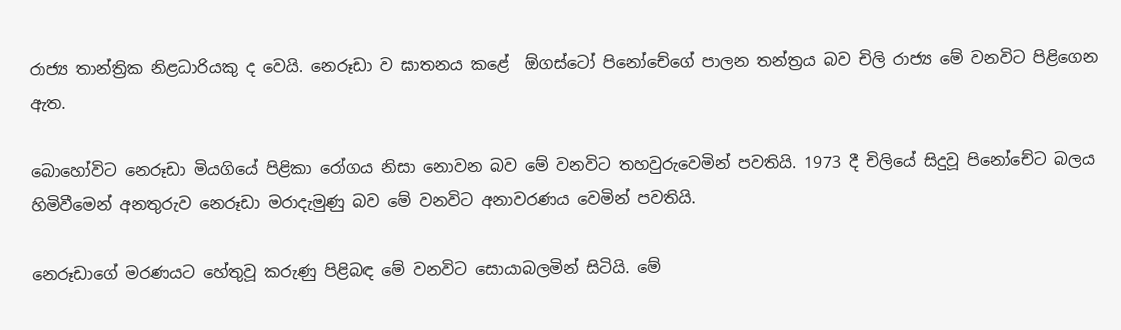රාජ්‍ය තාන්ත්‍රික නිළධාරියකු ද වෙයි. නෙරූඩා ව ඝාතනය කළේ  ඕගස්ටෝ පිනෝචේගේ පාලන තන්ත්‍රය බව චිලි රාජ්‍ය මේ වනවිට පිළිගෙන ඇත.

බොහෝවිට නෙරූඩා මියගියේ පිළිකා රෝගය නිසා නොවන බව මේ වනවිට තහවුරුවෙමින් පවතියි. 1973 දී චිලියේ සිදුවූ පිනෝචේට බලය හිමිවීමෙන් අනතුරුව නෙරූඩා මරාදැමුණු බව මේ වනවිට අනාවරණය වෙමින් පවතියි.

නෙරූඩාගේ මරණයට හේතුවූ කරුණු පිළිබඳ මේ වනවිට සොයාබලමින් සිටියි. මේ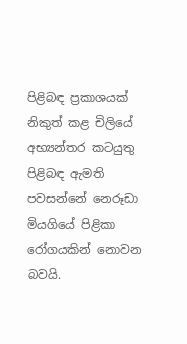පිළිබඳ ප්‍රකාශයක් නිකුත් කළ චිලියේ අභ්‍යන්තර කටයුතු පිළිබඳ ඇමති පවසන්නේ නෙරූඩා මියගියේ පිළිකා රෝගයකින් නොවන බවයි.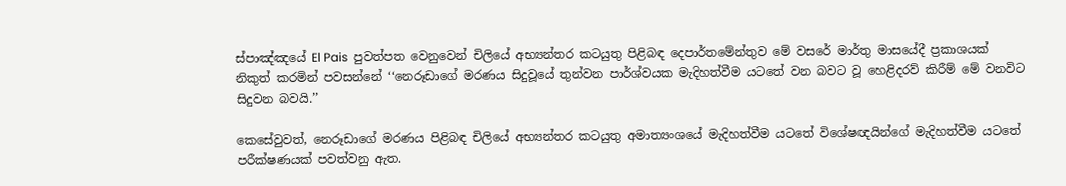ස්පාඤ්ඤයේ El Pais  පුවත්පත වෙනුවෙන් චිලියේ අභ්‍යන්තර කටයුතු පිළිබඳ දෙපාර්තමේන්තුව මේ වසරේ මාර්තු මාසයේදී ප්‍රකාශයක් නිකුත් කරමින් පවසන්නේ ‘‘නෙරූඩාගේ මරණය සිදුවූයේ තුන්වන පාර්ශ්වයක මැදිහත්වීම යටතේ වන බවට වූ හෙළිදරව් කිරීම් මේ වනවිට සිදුවන බවයි.’’

කෙසේවුවත්, නෙරූඩාගේ මරණය පිළිබඳ චිලියේ අභ්‍යන්තර කටයුතු අමාත්‍යංශයේ මැදිහත්වීම යටතේ විශේෂඥයින්ගේ මැදිහත්වීම යටතේ පරීක්ෂණයක් පවත්වනු ඇත.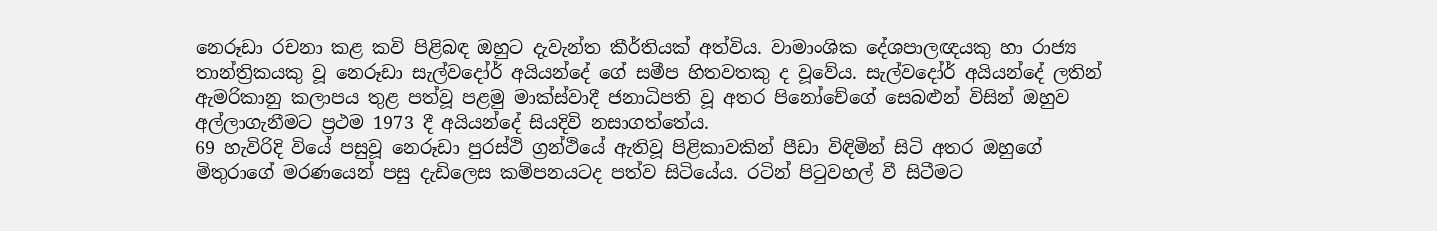නෙරූඩා රචනා කළ කවි පිළිබඳ ඔහුට දැවැන්ත කීර්තියක් අත්විය. වාමාංශික දේශපාලඥයකු හා රාජ්‍ය තාන්ත්‍රිකයකු වූ නෙරූඩා සැල්වදෝර් අයියන්දේ ගේ සමීප හිතවතකු ද වූවේය. සැල්වදෝර් අයියන්දේ ලතින් ඇමරිකානු කලාපය තුළ පත්වූ පළමු මාක්ස්වාදී ජනාධිපති වූ අතර පිනෝචේගේ සෙබළුන් විසින් ඔහුව අල්ලාගැනීමට ප්‍රථම 1973 දී අයියන්දේ සියදිවි නසාගත්තේය.
69 හැවිරිදි වියේ පසුවූ නෙරූඩා පුරස්ථි ග්‍රන්ථියේ ඇතිවූ පිළිකාවකින් පීඩා විඳිමින් සිටි අතර ඔහුගේ මිතුරාගේ මරණයෙන් පසු දැඩිලෙස කම්පනයටද පත්ව සිටියේය. රටින් පිටුවහල් වී සිටීමට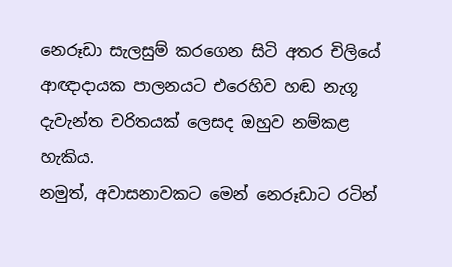නෙරූඩා සැලසුම් කරගෙන සිටි අතර චිලියේ ආඥාදායක පාලනයට එරෙහිව හඬ නැගූ දැවැන්ත චරිතයක් ලෙසද ඔහුව නම්කළ හැකිය.
නමුත්, අවාසනාවකට මෙන් නෙරූඩාට රටින්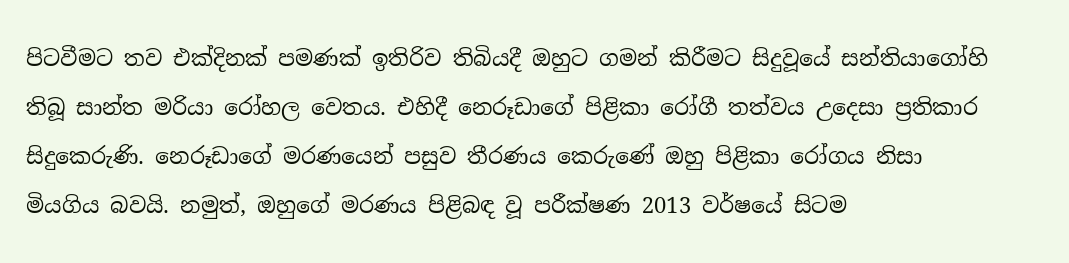පිටවීමට තව එක්දිනක් පමණක් ඉතිරිව තිබියදී ඔහුට ගමන් කිරීමට සිදුවූයේ සන්තියාගෝහි තිබූ සාන්ත මරියා රෝහල වෙතය. එහිදී නෙරූඩාගේ පිළිකා රෝගී තත්වය උදෙසා ප්‍රතිකාර සිදුකෙරුණි. නෙරූඩාගේ මරණයෙන් පසුව තීරණය කෙරුණේ ඔහු පිළිකා රෝගය නිසා මියගිය බවයි. නමුත්, ඔහුගේ මරණය පිළිබඳ වූ පරීක්ෂණ 2013 වර්ෂයේ සිටම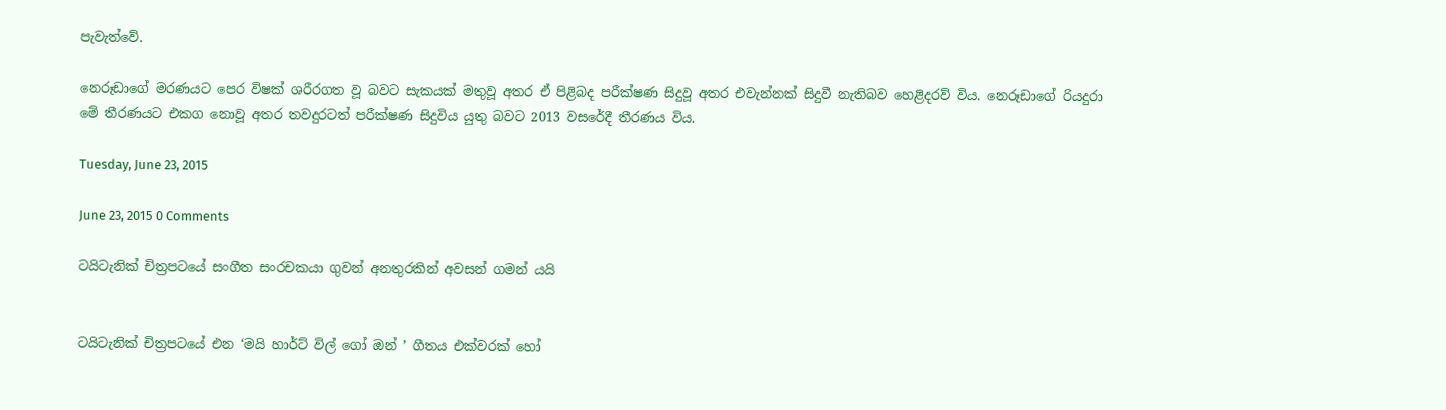පැවැත්වේ.

නෙරූඩාගේ මරණයට පෙර විෂක් ශරීරගත වූ බවට සැකයක් මතුවූ අතර ඒ පිළිබද පරීක්ෂණ සිදුවූ අතර එවැන්නක් සිදුවී නැතිබව හෙළිදරව් විය. නෙරූඩාගේ රියදුරා මේ තීරණයට එකග නොවූ අතර තවදුරටත් පරීක්ෂණ සිදුවිය යුතු බවට 2013 වසරේදී තීරණය විය.

Tuesday, June 23, 2015

June 23, 2015 0 Comments

ටයිටැනික් චිත්‍රපටයේ සංගීත සංරචකයා ගුවන් අනතුරකින් අවසන් ගමන් යයි


ටයිටැනික් චිත්‍රපටයේ එන ‘මයි හාර්ට් විල් ගෝ ඔන් ’ ගීතය එක්වරක් හෝ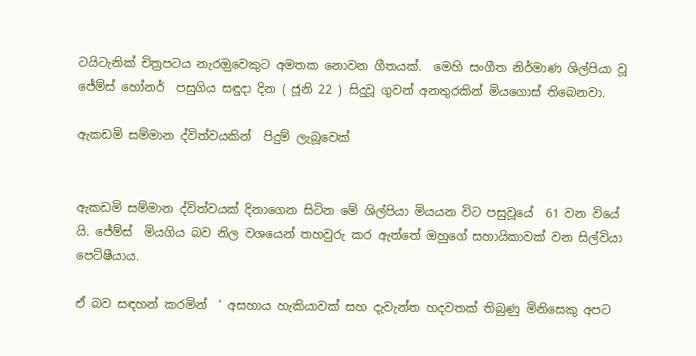ටයිටැනික් චිත්‍රපටය නැරඔුවෙකුට අමතක නොවන ගීතයක්.  මෙහි සංගීත නිර්මාණ ශිල්පියා වූ ජේම්ස් හෝනර්  පසුගිය සඳුදා දින ( ජූනි 22 ) සිදුවූ ගුවන් අනතුරකින් මියගොස් තිබෙනවා.

ඇකඩමි සම්මාන ද්විත්වයකින්  පිදුම් ලැබූවෙක්


ඇකඩමි සම්මාන ද්විත්වයක් දිනාගෙන සිටින මේ ශිල්පියා මියයන විට පසුවූයේ  61 වන වියේ යි. ජේම්ස්  මියගිය බව නිල වශයෙන් තහවුරු කර ඇත්තේ ඔහුගේ සහායිකාවක් වන සිල්වියා පෙට්ෂීයාය.

ඒ බව සඳහන් කරමින්  ‘ අසහාය හැකියාවක් සහ දැවැන්ත හදවතක් තිබුණු මිනිසෙකු අපට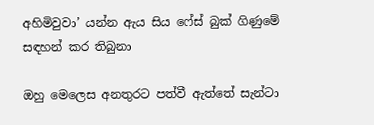අහිමිවුවා’ යන්න ඇය සිය ෆේස් බුක් ගිණුමේ සඳහන් කර තිබුනා

ඔහු මෙලෙස අනතුරට පත්වී ඇත්තේ සැන්ටා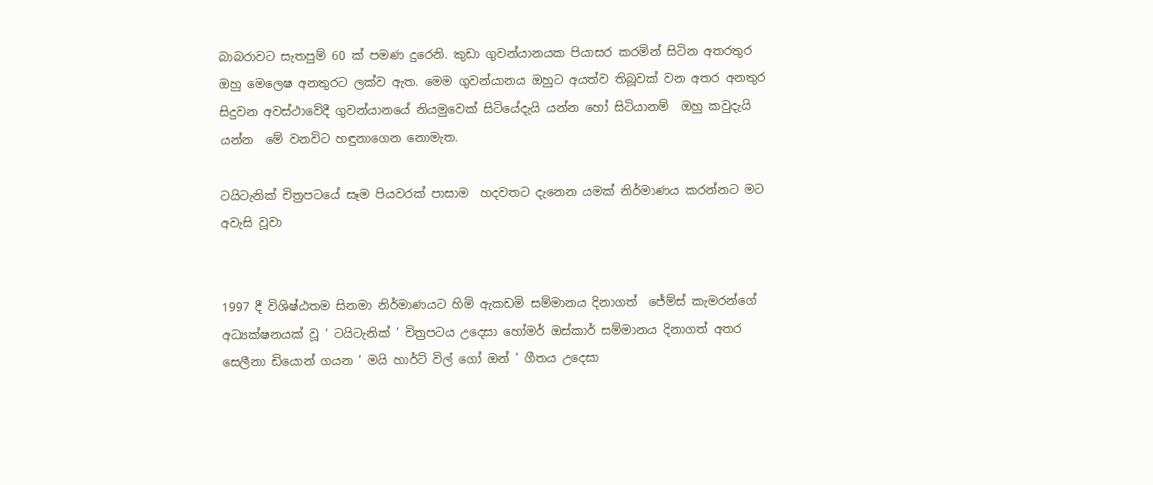බාබරාවට සැතපුම් 60 ක් පමණ දුරෙනි. කුඩා ගුවන්යානයක පියාසර කරමින් සිටින අතරතුර ඔහු මෙලෙෂ අනතුරට ලක්ව ඇත. මෙම ගුවන්යානය ඔහුට අයත්ව තිබූවක් වන අතර අනතුර සිදුවන අවස්ථාවේදී ගුවන්යානයේ නියමුවෙක් සිටියේදැයි යන්න හෝ සිටියානම්  ඔහු කවුදැයි යන්න  මේ වනවිට හඳුනාගෙන නොමැත.

ටයිටැනික් චිත්‍රපටයේ සෑම පියවරක් පාසාම  හදවතට දැනෙන යමක් නිර්මාණය කරන්නට මට අවැසි වූවා


1997 දී විශිෂ්ඨතම සිනමා නිර්මාණයට හිමි ඇකඩමි සම්මානය දිනාගත්  ජේම්ස් කැමරන්ගේ අධ්‍යක්ෂනයක් වූ ‘ ටයිටැනික් ’ චිත්‍රපටය උදෙසා හෝමර් ඔස්කාර් සම්මානය දිනාගත් අතර  සෙලීනා ඩියොන් ගයන ‘ මයි හාර්ට් විල් ගෝ ඔන් ’ ගීතය උදෙසා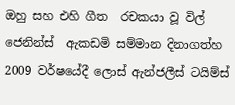ඔහු සහ එහි ගීත  රචකයා වූ විල් ජෙනින්ස්  ඇකඩමි සම්මාන දිනාගත්හ
2009 වර්ෂයේදී ලොස් ඇන්ජලීස් ටයිම්ස්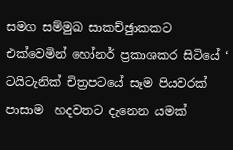සමග සම්මුඛ සාකච්ඡුාකකට එක්වෙමින් හෝනර් ප්‍රකාශකර සිටියේ ‘ ටයිටැනික් චිත්‍රපටයේ සෑම පියවරක් පාසාම  හදවතට දැනෙන යමක්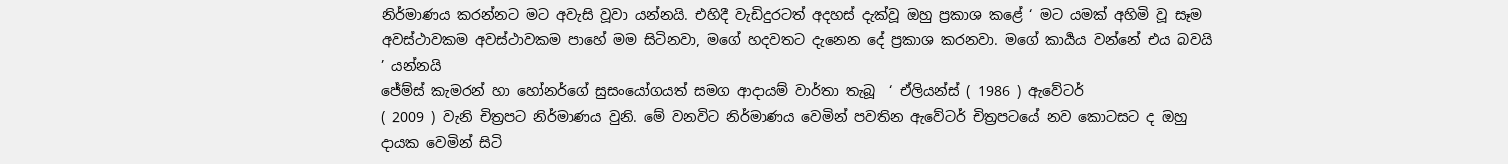නිර්මාණය කරන්නට මට අවැසි වූවා යන්නයි. එහිදී වැඩිදුරටත් අදහස් දැක්වූ ඔහු ප්‍රකාශ කළේ ‘ මට යමක් අහිමි වූ සෑම අවස්ථාවකම අවස්ථාවකම පාහේ මම සිටිනවා, මගේ හදවතට දැනෙන දේ ප්‍රකාශ කරනවා. මගේ කාර්‍යය වන්නේ එය බවයි ’ යන්නයි
ජේම්ස් කැමරන් හා හෝනර්ගේ සුසංයෝගයත් සමග ආදායම් වාර්තා තැබූ  ‘ ඒලියන්ස් ( 1986 ) ඇවේටර්
( 2009 ) වැනි චිත්‍රපට නිර්මාණය වුනි. මේ වනවිට නිර්මාණය වෙමින් පවතින ඇවේටර් චිත්‍රපටයේ නව කොටසට ද ඔහු දායක වෙමින් සිටි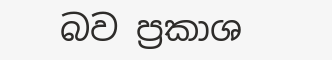බව ප්‍රකාශ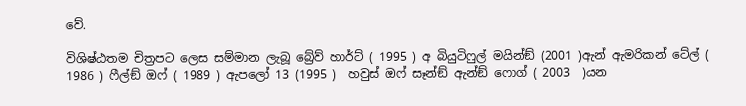වේ.

විශිෂ්ඨතම චිත්‍රපට ලෙස සම්මාන ලැබූ බ්‍රේව් හාර්ට් ( 1995 ) අ බියුටිෆුල් මයින්ඞ් (2001 )ඇන් ඇමරිකන් ටේල් ( 1986 ) ෆීල්ඞ් ඔෆ් ( 1989 ) ඇපලෝ 13 (1995 )  හවුස් ඔෆ් සෑන්ඞ් ඇන්ඞ් ෆොග් ( 2003  )යන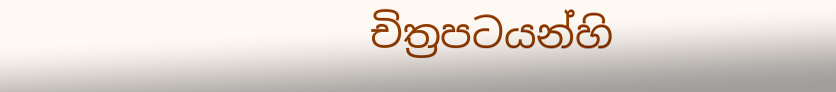චිත්‍රපටයන්හි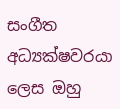සංගීත අධ්‍යක්ෂවරයා ලෙස ඔහු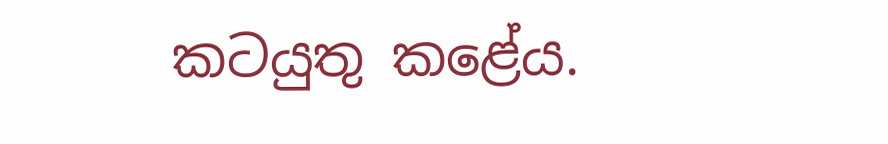කටයුතු කළේය.